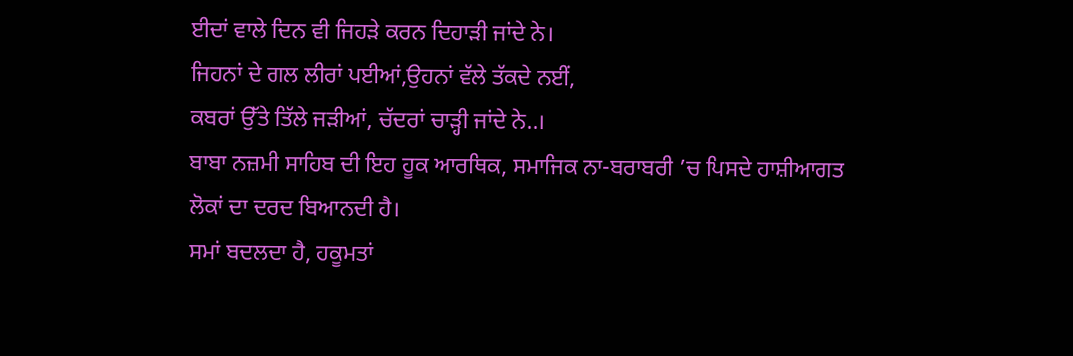ਈਦਾਂ ਵਾਲੇ ਦਿਨ ਵੀ ਜਿਹੜੇ ਕਰਨ ਦਿਹਾੜੀ ਜਾਂਦੇ ਨੇ।
ਜਿਹਨਾਂ ਦੇ ਗਲ ਲੀਰਾਂ ਪਈਆਂ,ਉਹਨਾਂ ਵੱਲੇ ਤੱਕਦੇ ਨਈਂ,
ਕਬਰਾਂ ਉੱਤੇ ਤਿੱਲੇ ਜੜੀਆਂ, ਚੱਦਰਾਂ ਚਾੜ੍ਹੀ ਜਾਂਦੇ ਨੇ..।
ਬਾਬਾ ਨਜ਼ਮੀ ਸਾਹਿਬ ਦੀ ਇਹ ਹੂਕ ਆਰਥਿਕ, ਸਮਾਜਿਕ ਨਾ-ਬਰਾਬਰੀ ’ਚ ਪਿਸਦੇ ਹਾਸ਼ੀਆਗਤ ਲੋਕਾਂ ਦਾ ਦਰਦ ਬਿਆਨਦੀ ਹੈ।
ਸਮਾਂ ਬਦਲਦਾ ਹੈ, ਹਕੂਮਤਾਂ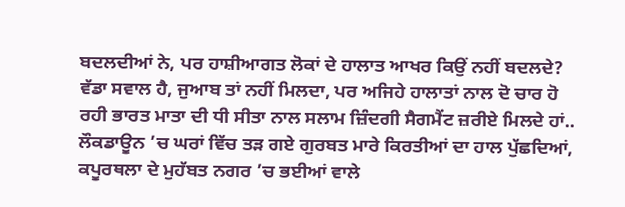ਬਦਲਦੀਆਂ ਨੇ, ਪਰ ਹਾਸ਼ੀਆਗਤ ਲੋਕਾਂ ਦੇ ਹਾਲਾਤ ਆਖਰ ਕਿਉਂ ਨਹੀਂ ਬਦਲਦੇ?
ਵੱਡਾ ਸਵਾਲ ਹੈ, ਜੁਆਬ ਤਾਂ ਨਹੀਂ ਮਿਲਦਾ, ਪਰ ਅਜਿਹੇ ਹਾਲਾਤਾਂ ਨਾਲ ਦੋ ਚਾਰ ਹੋ ਰਹੀ ਭਾਰਤ ਮਾਤਾ ਦੀ ਧੀ ਸੀਤਾ ਨਾਲ ਸਲਾਮ ਜ਼ਿੰਦਗੀ ਸੈਗਮੈਂਟ ਜ਼ਰੀਏ ਮਿਲਦੇ ਹਾਂ..
ਲੌਕਡਾਊਨ ’ਚ ਘਰਾਂ ਵਿੱਚ ਤੜ ਗਏ ਗੁਰਬਤ ਮਾਰੇ ਕਿਰਤੀਆਂ ਦਾ ਹਾਲ ਪੁੱਛਦਿਆਂ, ਕਪੂਰਥਲਾ ਦੇ ਮੁਹੱਬਤ ਨਗਰ ’ਚ ਭਈਆਂ ਵਾਲੇ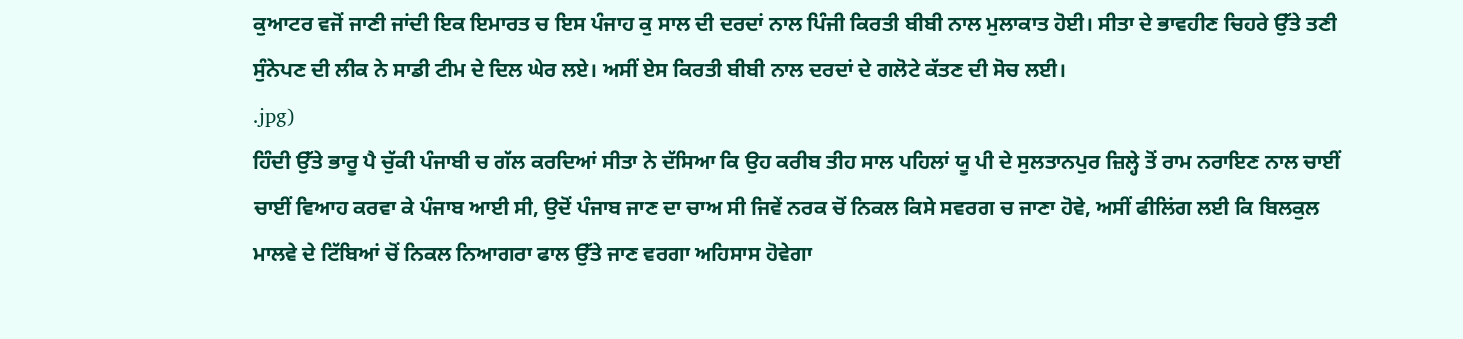ਕੁਆਟਰ ਵਜੋਂ ਜਾਣੀ ਜਾਂਦੀ ਇਕ ਇਮਾਰਤ ਚ ਇਸ ਪੰਜਾਹ ਕੁ ਸਾਲ ਦੀ ਦਰਦਾਂ ਨਾਲ ਪਿੰਜੀ ਕਿਰਤੀ ਬੀਬੀ ਨਾਲ ਮੁਲਾਕਾਤ ਹੋਈ। ਸੀਤਾ ਦੇ ਭਾਵਹੀਣ ਚਿਹਰੇ ਉੱਤੇ ਤਣੀ ਸੁੰਨੇਪਣ ਦੀ ਲੀਕ ਨੇ ਸਾਡੀ ਟੀਮ ਦੇ ਦਿਲ ਘੇਰ ਲਏ। ਅਸੀਂ ਏਸ ਕਿਰਤੀ ਬੀਬੀ ਨਾਲ ਦਰਦਾਂ ਦੇ ਗਲੋਟੇ ਕੱਤਣ ਦੀ ਸੋਚ ਲਈ।
.jpg)
ਹਿੰਦੀ ਉੱਤੇ ਭਾਰੂ ਪੈ ਚੁੱਕੀ ਪੰਜਾਬੀ ਚ ਗੱਲ ਕਰਦਿਆਂ ਸੀਤਾ ਨੇ ਦੱਸਿਆ ਕਿ ਉਹ ਕਰੀਬ ਤੀਹ ਸਾਲ ਪਹਿਲਾਂ ਯੂ ਪੀ ਦੇ ਸੁਲਤਾਨਪੁਰ ਜ਼ਿਲ੍ਹੇ ਤੋਂ ਰਾਮ ਨਰਾਇਣ ਨਾਲ ਚਾਈਂ ਚਾਈਂ ਵਿਆਹ ਕਰਵਾ ਕੇ ਪੰਜਾਬ ਆਈ ਸੀ, ਉਦੋਂ ਪੰਜਾਬ ਜਾਣ ਦਾ ਚਾਅ ਸੀ ਜਿਵੇਂ ਨਰਕ ਚੋਂ ਨਿਕਲ ਕਿਸੇ ਸਵਰਗ ਚ ਜਾਣਾ ਹੋਵੇ, ਅਸੀਂ ਫੀਲਿਂਗ ਲਈ ਕਿ ਬਿਲਕੁਲ ਮਾਲਵੇ ਦੇ ਟਿੱਬਿਆਂ ਚੋਂ ਨਿਕਲ ਨਿਆਗਰਾ ਫਾਲ ਉੱਤੇ ਜਾਣ ਵਰਗਾ ਅਹਿਸਾਸ ਹੋਵੇਗਾ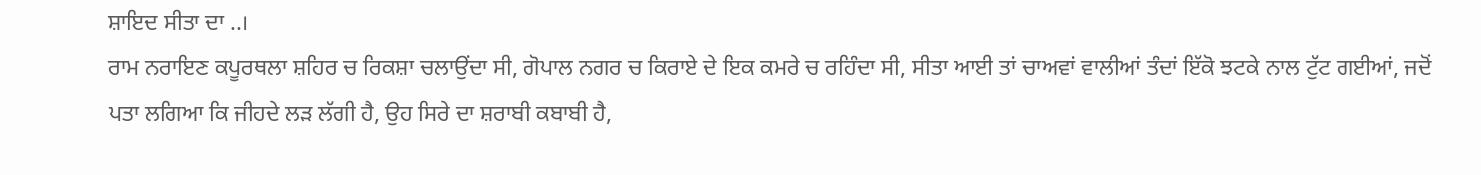ਸ਼ਾਇਦ ਸੀਤਾ ਦਾ ..।
ਰਾਮ ਨਰਾਇਣ ਕਪੂਰਥਲਾ ਸ਼ਹਿਰ ਚ ਰਿਕਸ਼ਾ ਚਲਾਉਂਦਾ ਸੀ, ਗੋਪਾਲ ਨਗਰ ਚ ਕਿਰਾਏ ਦੇ ਇਕ ਕਮਰੇ ਚ ਰਹਿੰਦਾ ਸੀ, ਸੀਤਾ ਆਈ ਤਾਂ ਚਾਅਵਾਂ ਵਾਲੀਆਂ ਤੰਦਾਂ ਇੱਕੋ ਝਟਕੇ ਨਾਲ ਟੁੱਟ ਗਈਆਂ, ਜਦੋਂ ਪਤਾ ਲਗਿਆ ਕਿ ਜੀਹਦੇ ਲੜ ਲੱਗੀ ਹੈ, ਉਹ ਸਿਰੇ ਦਾ ਸ਼ਰਾਬੀ ਕਬਾਬੀ ਹੈ,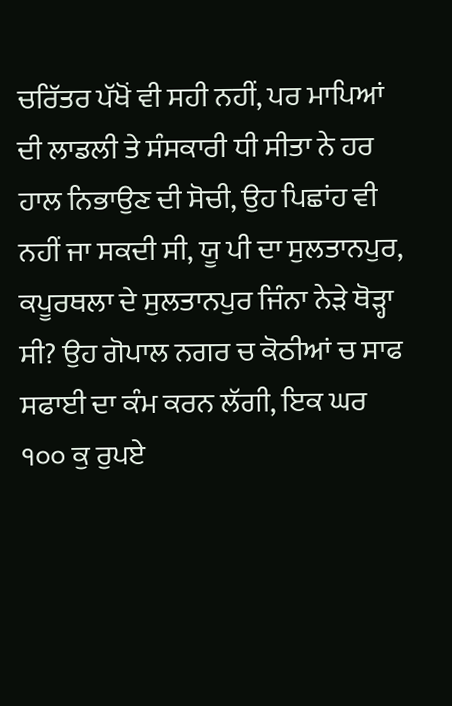ਚਰਿੱਤਰ ਪੱਖੋਂ ਵੀ ਸਹੀ ਨਹੀਂ, ਪਰ ਮਾਪਿਆਂ ਦੀ ਲਾਡਲੀ ਤੇ ਸੰਸਕਾਰੀ ਧੀ ਸੀਤਾ ਨੇ ਹਰ ਹਾਲ ਨਿਭਾਉਣ ਦੀ ਸੋਚੀ, ਉਹ ਪਿਛਾਂਹ ਵੀ ਨਹੀਂ ਜਾ ਸਕਦੀ ਸੀ, ਯੂ ਪੀ ਦਾ ਸੁਲਤਾਨਪੁਰ, ਕਪੂਰਥਲਾ ਦੇ ਸੁਲਤਾਨਪੁਰ ਜਿੰਨਾ ਨੇੜੇ ਥੋੜ੍ਹਾ ਸੀ? ਉਹ ਗੋਪਾਲ ਨਗਰ ਚ ਕੋਠੀਆਂ ਚ ਸਾਫ ਸਫਾਈ ਦਾ ਕੰਮ ਕਰਨ ਲੱਗੀ, ਇਕ ਘਰ ੧੦੦ ਕੁ ਰੁਪਏ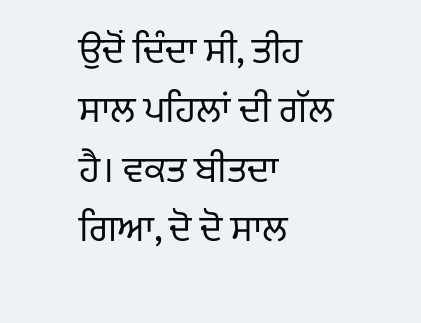ਉਦੋਂ ਦਿੰਦਾ ਸੀ, ਤੀਹ ਸਾਲ ਪਹਿਲਾਂ ਦੀ ਗੱਲ ਹੈ। ਵਕਤ ਬੀਤਦਾ ਗਿਆ, ਦੋ ਦੋ ਸਾਲ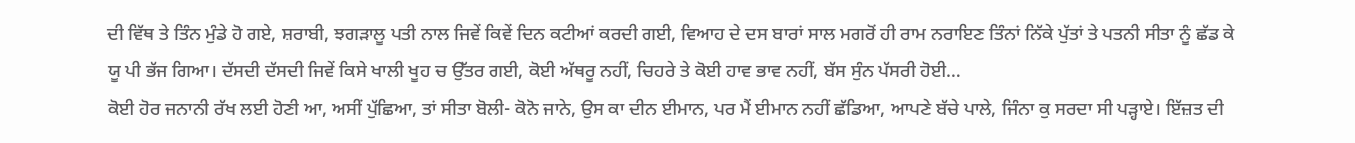ਦੀ ਵਿੱਥ ਤੇ ਤਿੰਨ ਮੁੰਡੇ ਹੋ ਗਏ, ਸ਼ਰਾਬੀ, ਝਗਡ਼ਾਲੂ ਪਤੀ ਨਾਲ ਜਿਵੇਂ ਕਿਵੇਂ ਦਿਨ ਕਟੀਆਂ ਕਰਦੀ ਗਈ, ਵਿਆਹ ਦੇ ਦਸ ਬਾਰਾਂ ਸਾਲ ਮਗਰੋਂ ਹੀ ਰਾਮ ਨਰਾਇਣ ਤਿੰਨਾਂ ਨਿੱਕੇ ਪੁੱਤਾਂ ਤੇ ਪਤਨੀ ਸੀਤਾ ਨੂੰ ਛੱਡ ਕੇ ਯੂ ਪੀ ਭੱਜ ਗਿਆ। ਦੱਸਦੀ ਦੱਸਦੀ ਜਿਵੇਂ ਕਿਸੇ ਖਾਲੀ ਖੂਹ ਚ ਉੱਤਰ ਗਈ, ਕੋਈ ਅੱਥਰੂ ਨਹੀਂ, ਚਿਹਰੇ ਤੇ ਕੋਈ ਹਾਵ ਭਾਵ ਨਹੀਂ, ਬੱਸ ਸੁੰਨ ਪੱਸਰੀ ਹੋਈ…
ਕੋਈ ਹੋਰ ਜਨਾਨੀ ਰੱਖ ਲਈ ਹੋਣੀ ਆ, ਅਸੀਂ ਪੁੱਛਿਆ, ਤਾਂ ਸੀਤਾ ਬੋਲੀ- ਕੋਨੋ ਜਾਨੇ, ਉਸ ਕਾ ਦੀਨ ਈਮਾਨ, ਪਰ ਮੈਂ ਈਮਾਨ ਨਹੀਂ ਛੱਡਿਆ, ਆਪਣੇ ਬੱਚੇ ਪਾਲੇ, ਜਿੰਨਾ ਕੁ ਸਰਦਾ ਸੀ ਪੜ੍ਹਾਏ। ਇੱਜ਼ਤ ਦੀ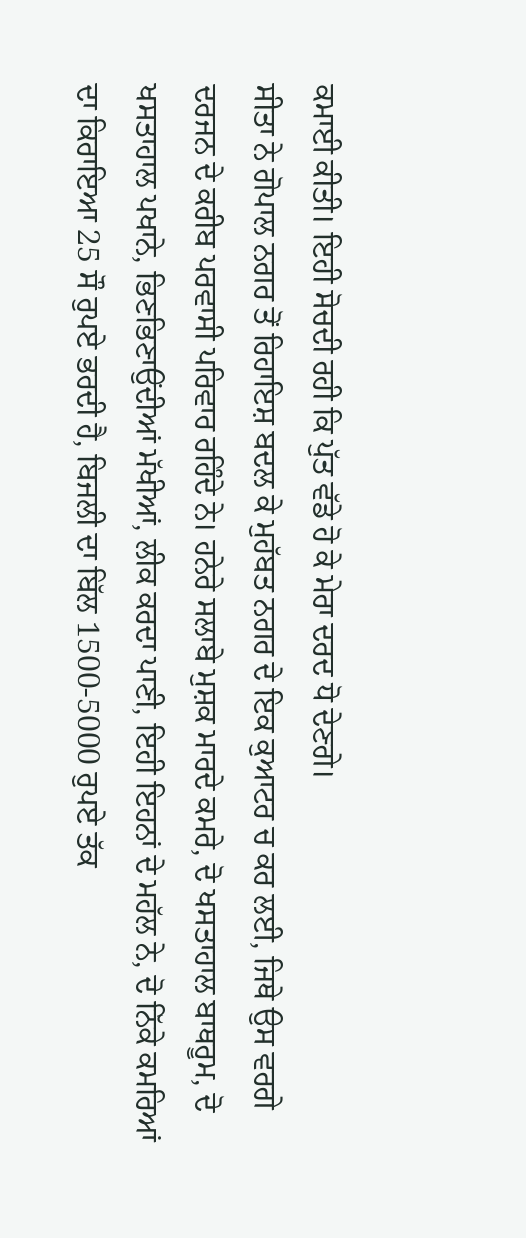ਕਮਾਈ ਕੀਤੀ। ਇਹੀ ਸੋਚਦੀ ਰਹੀ ਕਿ ਪੁੱਤ ਵੱਡੇ ਹੋ ਕੇ ਮੇਰਾ ਦਰਦ ਧੋ ਦੇਣਗੇ।
ਸੀਤਾ ਨੇ ਗੋਪਾਲ ਨਗਰ ਤੋਂ ਰਿਹਾਇਸ਼ ਬਦਲ ਕੇ ਮੁਹੱਬਤ ਨਗਰ ਦੇ ਇਕ ਕੁਆਟਰ ਚ ਕਰ ਲਈ, ਜਿਥੇ ਉਸ ਵਰਗੇ ਦਰਜਨ ਦੇ ਕਰੀਬ ਪਰਵਾਸੀ ਪਰਿਵਾਰ ਰਹਿੰਦੇ ਨੇ। ਹਨੇਰੇ ਸਲਾਬੇ ਮੁਸ਼ਕ ਮਾਰਦੇ ਕਮਰੇ, ਦੋ ਖਸਤਾਹਾਲ ਬਾਥਰੂਮ, ਦੋ ਖਸਤਾਹਾਲ ਪਖਾਨੇ, ਭਿਣਭਿਣਾਉਂਦੀਆਂ ਮੱਖੀਆਂ, ਲੀਕ ਕਰਦਾ ਪਾਣੀ, ਇਹੀ ਇਹਨਾਂ ਦੇ ਮਹੱਲ ਨੇ, ਦੋ ਨਿੱਕੇ ਕਮਰਿਆਂ ਦਾ ਕਿਰਾਇਆ 25 ਸੌ ਰੁਪਏ ਭਰਦੀ ਹੈ, ਬਿਜਲੀ ਦਾ ਬਿੱਲ 1500-5000 ਰੁਪਏ ਤੱਕ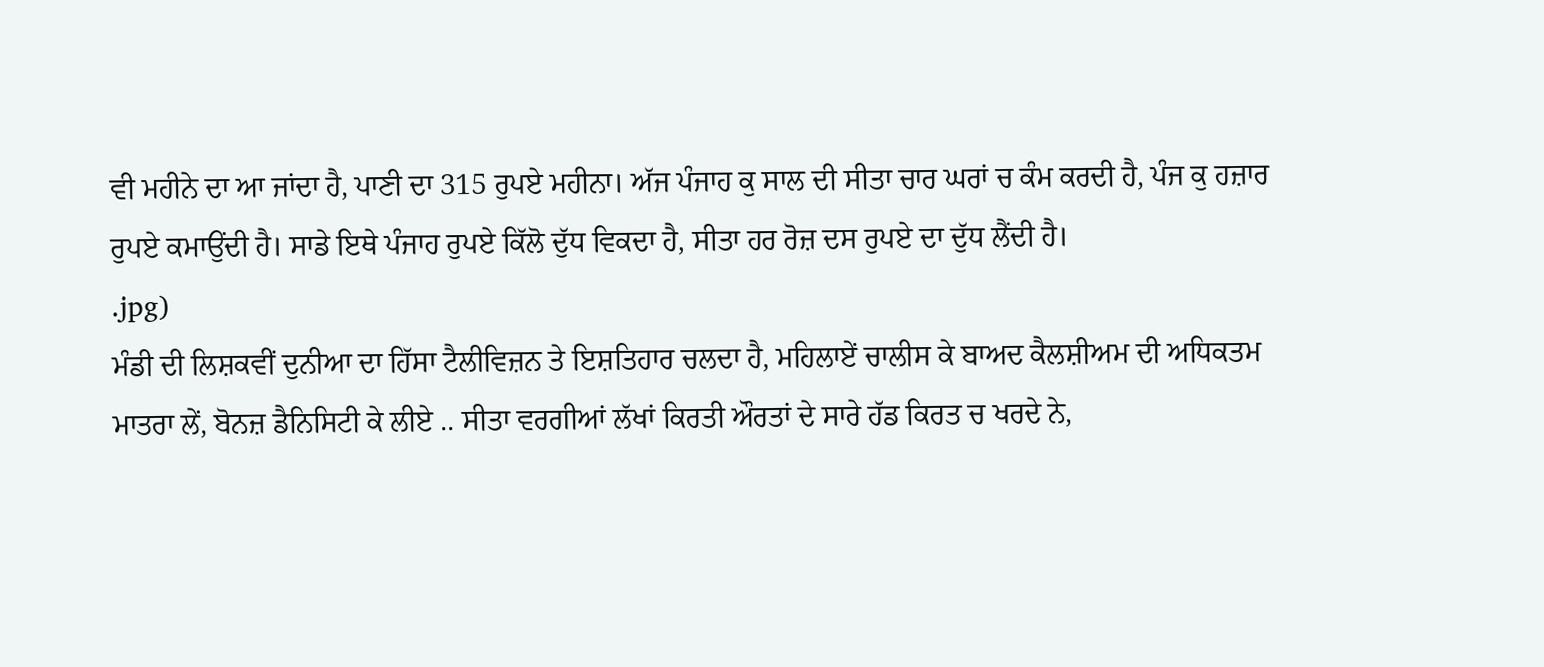ਵੀ ਮਹੀਨੇ ਦਾ ਆ ਜਾਂਦਾ ਹੈ, ਪਾਣੀ ਦਾ 315 ਰੁਪਏ ਮਹੀਨਾ। ਅੱਜ ਪੰਜਾਹ ਕੁ ਸਾਲ ਦੀ ਸੀਤਾ ਚਾਰ ਘਰਾਂ ਚ ਕੰਮ ਕਰਦੀ ਹੈ, ਪੰਜ ਕੁ ਹਜ਼ਾਰ ਰੁਪਏ ਕਮਾਉਂਦੀ ਹੈ। ਸਾਡੇ ਇਥੇ ਪੰਜਾਹ ਰੁਪਏ ਕਿੱਲੋ ਦੁੱਧ ਵਿਕਦਾ ਹੈ, ਸੀਤਾ ਹਰ ਰੋਜ਼ ਦਸ ਰੁਪਏ ਦਾ ਦੁੱਧ ਲੈਂਦੀ ਹੈ।
.jpg)
ਮੰਡੀ ਦੀ ਲਿਸ਼ਕਵੀਂ ਦੁਨੀਆ ਦਾ ਹਿੱਸਾ ਟੈਲੀਵਿਜ਼ਨ ਤੇ ਇਸ਼ਤਿਹਾਰ ਚਲਦਾ ਹੈ, ਮਹਿਲਾਏਂ ਚਾਲੀਸ ਕੇ ਬਾਅਦ ਕੈਲਸ਼ੀਅਮ ਦੀ ਅਧਿਕਤਮ ਮਾਤਰਾ ਲੇਂ, ਬੋਨਜ਼ ਡੈਨਿਸਿਟੀ ਕੇ ਲੀਏ .. ਸੀਤਾ ਵਰਗੀਆਂ ਲੱਖਾਂ ਕਿਰਤੀ ਔਰਤਾਂ ਦੇ ਸਾਰੇ ਹੱਡ ਕਿਰਤ ਚ ਖਰਦੇ ਨੇ,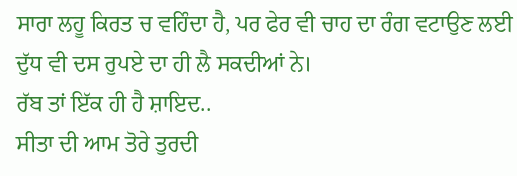ਸਾਰਾ ਲਹੂ ਕਿਰਤ ਚ ਵਹਿੰਦਾ ਹੈ, ਪਰ ਫੇਰ ਵੀ ਚਾਹ ਦਾ ਰੰਗ ਵਟਾਉਣ ਲਈ ਦੁੱਧ ਵੀ ਦਸ ਰੁਪਏ ਦਾ ਹੀ ਲੈ ਸਕਦੀਆਂ ਨੇ।
ਰੱਬ ਤਾਂ ਇੱਕ ਹੀ ਹੈ ਸ਼ਾਇਦ..
ਸੀਤਾ ਦੀ ਆਮ ਤੋਰੇ ਤੁਰਦੀ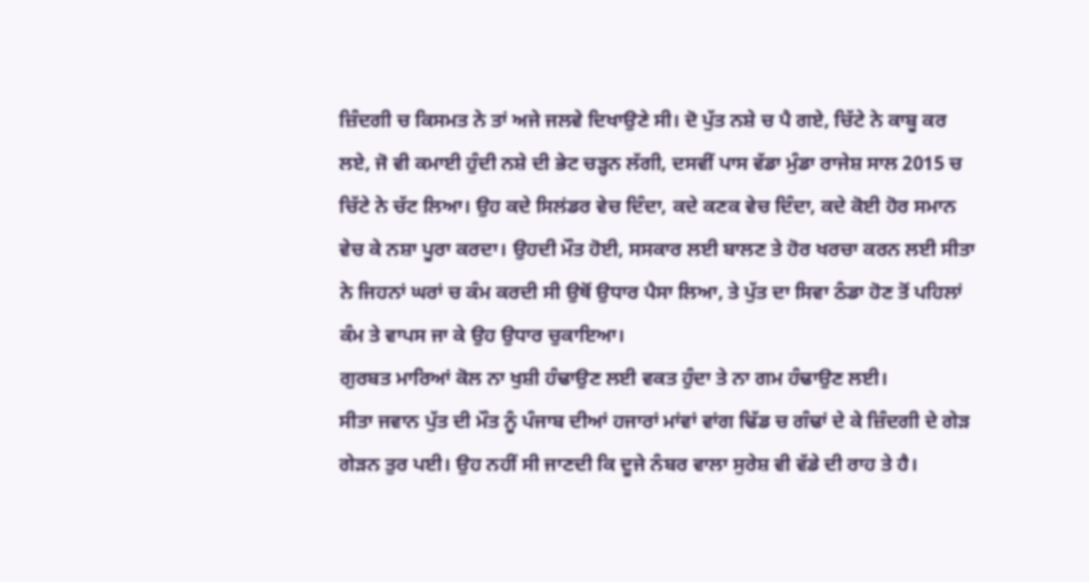ਜ਼ਿੰਦਗੀ ਚ ਕਿਸਮਤ ਨੇ ਤਾਂ ਅਜੇ ਜਲਵੇ ਦਿਖਾਉਣੇ ਸੀ। ਦੋ ਪੁੱਤ ਨਸ਼ੇ ਚ ਪੈ ਗਏ, ਚਿੱਟੇ ਨੇ ਕਾਬੂ ਕਰ ਲਏ, ਜੋ ਵੀ ਕਮਾਈ ਹੁੰਦੀ ਨਸ਼ੇ ਦੀ ਭੇਟ ਚੜ੍ਹਨ ਲੱਗੀ, ਦਸਵੀਂ ਪਾਸ ਵੱਡਾ ਮੁੰਡਾ ਰਾਜੇਸ਼ ਸਾਲ 2015 ਚ ਚਿੱਟੇ ਨੇ ਚੱਟ ਲਿਆ। ਉਹ ਕਦੇ ਸਿਲਂਡਰ ਵੇਚ ਦਿੰਦਾ, ਕਦੇ ਕਣਕ ਵੇਚ ਦਿੰਦਾ, ਕਦੇ ਕੋਈ ਹੋਰ ਸਮਾਨ ਵੇਚ ਕੇ ਨਸ਼ਾ ਪੂਰਾ ਕਰਦਾ। ਉਹਦੀ ਮੌਤ ਹੋਈ, ਸਸਕਾਰ ਲਈ ਬਾਲਣ ਤੇ ਹੋਰ ਖਰਚਾ ਕਰਨ ਲਈ ਸੀਤਾ ਨੇ ਜਿਹਨਾਂ ਘਰਾਂ ਚ ਕੰਮ ਕਰਦੀ ਸੀ ਉਥੋਂ ਉਧਾਰ ਪੈਸਾ ਲਿਆ, ਤੇ ਪੁੱਤ ਦਾ ਸਿਵਾ ਠੰਡਾ ਹੋਣ ਤੋਂ ਪਹਿਲਾਂ ਕੰਮ ਤੇ ਵਾਪਸ ਜਾ ਕੇ ਉਹ ਉਧਾਰ ਚੁਕਾਇਆ।
ਗੁਰਬਤ ਮਾਰਿਆਂ ਕੋਲ ਨਾ ਖੁਸ਼ੀ ਹੰਢਾਉਣ ਲਈ ਵਕਤ ਹੁੰਦਾ ਤੇ ਨਾ ਗਮ ਹੰਢਾਉਣ ਲਈ।
ਸੀਤਾ ਜਵਾਨ ਪੁੱਤ ਦੀ ਮੌਤ ਨੂੰ ਪੰਜਾਬ ਦੀਆਂ ਹਜਾਰਾਂ ਮਾਂਵਾਂ ਵਾਂਗ ਢਿੱਡ ਚ ਗੰਢਾਂ ਦੇ ਕੇ ਜ਼ਿੰਦਗੀ ਦੇ ਗੇੜ ਗੇੜਨ ਤੁਰ ਪਈ। ਉਹ ਨਹੀਂ ਸੀ ਜਾਣਦੀ ਕਿ ਦੂਜੇ ਨੰਬਰ ਵਾਲਾ ਸੁਰੇਸ਼ ਵੀ ਵੱਡੇ ਦੀ ਰਾਹ ਤੇ ਹੈ।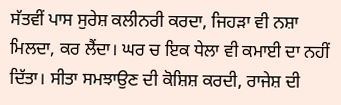ਸੱਤਵੀਂ ਪਾਸ ਸੁਰੇਸ਼ ਕਲੀਨਰੀ ਕਰਦਾ, ਜਿਹੜਾ ਵੀ ਨਸ਼ਾ ਮਿਲਦਾ, ਕਰ ਲੈਂਦਾ। ਘਰ ਚ ਇਕ ਧੇਲਾ ਵੀ ਕਮਾਈ ਦਾ ਨਹੀਂ ਦਿੱਤਾ। ਸੀਤਾ ਸਮਝਾਉਣ ਦੀ ਕੋਸ਼ਿਸ਼ ਕਰਦੀ, ਰਾਜੇਸ਼ ਦੀ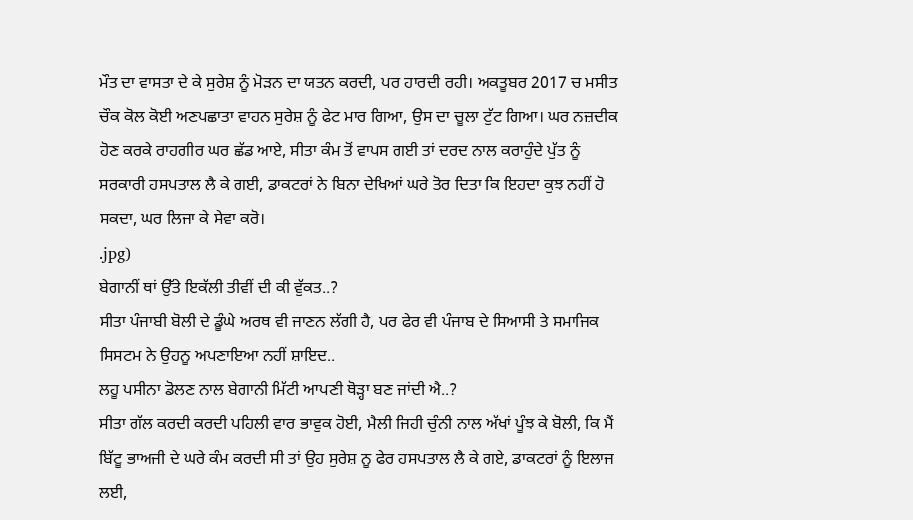ਮੌਤ ਦਾ ਵਾਸਤਾ ਦੇ ਕੇ ਸੁਰੇਸ਼ ਨੂੰ ਮੋੜਨ ਦਾ ਯਤਨ ਕਰਦੀ, ਪਰ ਹਾਰਦੀ ਰਹੀ। ਅਕਤੂਬਰ 2017 ਚ ਮਸੀਤ ਚੌਕ ਕੋਲ ਕੋਈ ਅਣਪਛਾਤਾ ਵਾਹਨ ਸੁਰੇਸ਼ ਨੂੰ ਫੇਟ ਮਾਰ ਗਿਆ, ਉਸ ਦਾ ਚੂਲਾ ਟੁੱਟ ਗਿਆ। ਘਰ ਨਜ਼ਦੀਕ ਹੋਣ ਕਰਕੇ ਰਾਹਗੀਰ ਘਰ ਛੱਡ ਆਏ, ਸੀਤਾ ਕੰਮ ਤੋਂ ਵਾਪਸ ਗਈ ਤਾਂ ਦਰਦ ਨਾਲ ਕਰਾਹੁੰਦੇ ਪੁੱਤ ਨੂੰ ਸਰਕਾਰੀ ਹਸਪਤਾਲ ਲੈ ਕੇ ਗਈ, ਡਾਕਟਰਾਂ ਨੇ ਬਿਨਾ ਦੇਖਿਆਂ ਘਰੇ ਤੋਰ ਦਿਤਾ ਕਿ ਇਹਦਾ ਕੁਝ ਨਹੀਂ ਹੋ ਸਕਦਾ, ਘਰ ਲਿਜਾ ਕੇ ਸੇਵਾ ਕਰੋ।
.jpg)
ਬੇਗਾਨੀਂ ਥਾਂ ਉੱਤੇ ਇਕੱਲੀ ਤੀਵੀਂ ਦੀ ਕੀ ਵੁੱਕਤ..?
ਸੀਤਾ ਪੰਜਾਬੀ ਬੋਲੀ ਦੇ ਡੂੰਘੇ ਅਰਥ ਵੀ ਜਾਣਨ ਲੱਗੀ ਹੈ, ਪਰ ਫੇਰ ਵੀ ਪੰਜਾਬ ਦੇ ਸਿਆਸੀ ਤੇ ਸਮਾਜਿਕ ਸਿਸਟਮ ਨੇ ਉਹਨੂ ਅਪਣਾਇਆ ਨਹੀਂ ਸ਼ਾਇਦ..
ਲਹੂ ਪਸੀਨਾ ਡੋਲਣ ਨਾਲ ਬੇਗਾਨੀ ਮਿੱਟੀ ਆਪਣੀ ਥੋੜ੍ਹਾ ਬਣ ਜਾਂਦੀ ਐ..?
ਸੀਤਾ ਗੱਲ ਕਰਦੀ ਕਰਦੀ ਪਹਿਲੀ ਵਾਰ ਭਾਵੁਕ ਹੋਈ, ਮੈਲੀ ਜਿਹੀ ਚੁੰਨੀ ਨਾਲ ਅੱਖਾਂ ਪੂੰਝ ਕੇ ਬੋਲੀ, ਕਿ ਮੈਂ ਬਿੱਟੂ ਭਾਅਜੀ ਦੇ ਘਰੇ ਕੰਮ ਕਰਦੀ ਸੀ ਤਾਂ ਉਹ ਸੁਰੇਸ਼ ਨੂ ਫੇਰ ਹਸਪਤਾਲ ਲੈ ਕੇ ਗਏ, ਡਾਕਟਰਾਂ ਨੂੰ ਇਲਾਜ ਲਈ,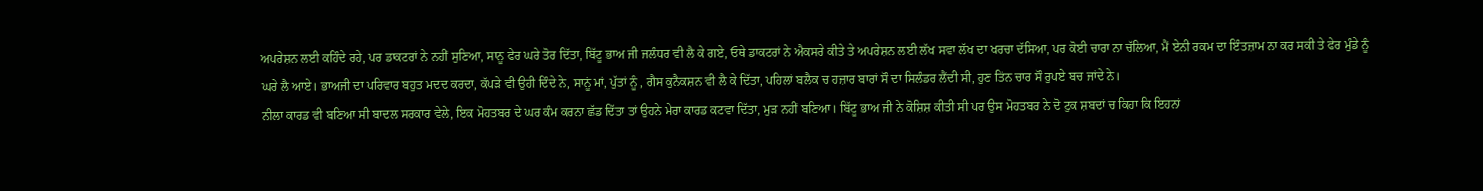ਅਪਰੇਸ਼ਨ ਲਈ ਕਹਿੰਦੇ ਰਹੇ, ਪਰ ਡਾਕਟਰਾਂ ਨੇ ਨਹੀਂ ਸੁਣਿਆ, ਸਾਨੂ ਫੇਰ ਘਰੇ ਤੋਰ ਦਿੱਤਾ, ਬਿੱਟੂ ਭਾਅ ਜੀ ਜਲੰਧਰ ਵੀ ਲੈ ਕੇ ਗਏ, ਓਥੇ ਡਾਕਟਰਾਂ ਨੇ ਐਕਸਰੇ ਕੀਤੇ ਤੇ ਅਪਰੇਸ਼ਨ ਲਈ ਲੱਖ ਸਵਾ ਲੱਖ ਦਾ ਖਰਚਾ ਦੱਸਿਆ, ਪਰ ਕੋਈ ਚਾਰਾ ਨਾ ਚੱਲਿਆ, ਮੈਂ ਏਨੀ ਰਕਮ ਦਾ ਇੰਤਜ਼ਾਮ ਨਾ ਕਰ ਸਕੀ ਤੇ ਫੇਰ ਮੁੰਡੇ ਨੂੰ ਘਰੇ ਲੈ ਆਏ। ਭਾਅਜੀ ਦਾ ਪਰਿਵਾਰ ਬਹੁਤ ਮਦਦ ਕਰਦਾ, ਕੱਪੜੇ ਵੀ ਉਹੀ ਦਿੰਦੇ ਨੇ, ਸਾਨੂਂ ਮਾਂ, ਪੁੱਤਾਂ ਨੂੰ , ਗੈਸ ਕੁਨੈਕਸ਼ਨ ਵੀ ਲੈ ਕੇ ਦਿੱਤਾ, ਪਹਿਲਾਂ ਬਲੈਕ ਚ ਹਜ਼ਾਰ ਬਾਰਾਂ ਸੌ ਦਾ ਸਿਲੰਡਰ ਲੈਂਦੀ ਸੀ, ਹੁਣ ਤਿਂਨ ਚਾਰ ਸੌ ਰੁਪਏ ਬਚ ਜਾਂਦੇ ਨੇ।
ਨੀਲਾ ਕਾਰਡ ਵੀ ਬਣਿਆ ਸੀ ਬਾਦਲ ਸਰਕਾਰ ਵੇਲੇ, ਇਕ ਮੋਹਤਬਰ ਦੇ ਘਰ ਕੰਮ ਕਰਨਾ ਛੱਡ ਦਿੱਤਾ ਤਾਂ ਉਹਨੇ ਮੇਰਾ ਕਾਰਡ ਕਟਵਾ ਦਿੱਤਾ, ਮੁੜ ਨਹੀਂ ਬਣਿਆ। ਬਿੱਟੂ ਭਾਅ ਜੀ ਨੇ ਕੋਸ਼ਿਸ਼ ਕੀਤੀ ਸੀ ਪਰ ਉਸ ਮੋਹਤਬਰ ਨੇ ਦੋ ਟੁਕ ਸ਼ਬਦਾਂ ਚ ਕਿਹਾ ਕਿ ਇਹਨਾਂ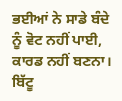ਭਈਆਂ ਨੇ ਸਾਡੇ ਬੰਦੇ ਨੂੰ ਵੋਟ ਨਹੀਂ ਪਾਈ, ਕਾਰਡ ਨਹੀਂ ਬਣਨਾ।
ਬਿੱਟੂ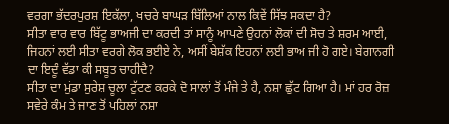ਵਰਗਾ ਭੱਦਰਪੁਰਸ਼ ਇਕੱਲਾ, ਖਚਰੇ ਬਾਘੜ ਬਿੱਲਿਆਂ ਨਾਲ ਕਿਵੇਂ ਸਿੱਝ ਸਕਦਾ ਹੈ?
ਸੀਤਾ ਵਾਰ ਵਾਰ ਬਿੱਟੂ ਭਾਅਜੀ ਦਾ ਕਰਦੀ ਤਾਂ ਸਾਨੂੰ ਆਪਣੇ ਉਹਨਾਂ ਲੋਕਾਂ ਦੀ ਸੋਚ ਤੇ ਸ਼ਰਮ ਆਈ, ਜਿਹਨਾਂ ਲਈ ਸੀਤਾ ਵਰਗੇ ਲੋਕ ਭਈਏ ਨੇ, ਅਸੀਂ ਬੇਸ਼ੱਕ ਇਹਨਾਂ ਲਈ ਭਾਅ ਜੀ ਹੋ ਗਏ। ਬੇਗਾਨਗੀ ਦਾ ਇਦੂੰ ਵੱਡਾ ਕੀ ਸਬੂਤ ਚਾਹੀਦੈ?
ਸੀਤਾ ਦਾ ਮੁਂਡਾ ਸੁਰੇਸ਼ ਚੂਲਾ ਟੁੱਟਣ ਕਰਕੇ ਦੋ ਸਾਲਾਂ ਤੋਂ ਮੰਜੇ ਤੇ ਹੈ, ਨਸ਼ਾ ਛੁੱਟ ਗਿਆ ਹੈ। ਮਾਂ ਹਰ ਰੋਜ਼ ਸਵੇਰੇ ਕੰਮ ਤੇ ਜਾਣ ਤੋਂ ਪਹਿਲਾਂ ਨਸ਼ਾ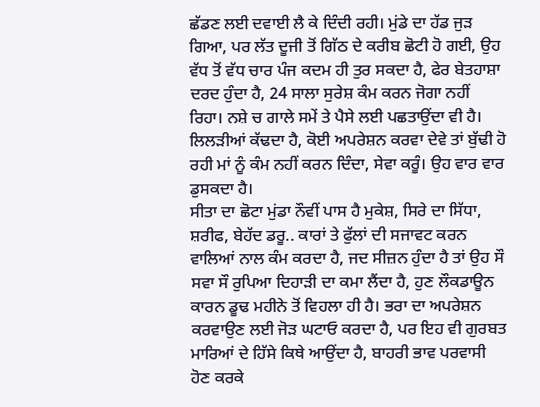ਛੱਡਣ ਲਈ ਦਵਾਈ ਲੈ ਕੇ ਦਿੰਦੀ ਰਹੀ। ਮੁਂਡੇ ਦਾ ਹੱਡ ਜੁੜ ਗਿਆ, ਪਰ ਲੱਤ ਦੂਜੀ ਤੋਂ ਗਿੱਠ ਦੇ ਕਰੀਬ ਛੋਟੀ ਹੋ ਗਈ, ਉਹ ਵੱਧ ਤੋਂ ਵੱਧ ਚਾਰ ਪੰਜ ਕਦਮ ਹੀ ਤੁਰ ਸਕਦਾ ਹੈ, ਫੇਰ ਬੇਤਹਾਸ਼ਾ ਦਰਦ ਹੁੰਦਾ ਹੈ, 24 ਸਾਲਾ ਸੁਰੇਸ਼ ਕੰਮ ਕਰਨ ਜੋਗਾ ਨਹੀਂ ਰਿਹਾ। ਨਸ਼ੇ ਚ ਗਾਲੇ ਸਮੇਂ ਤੇ ਪੈਸੇ ਲਈ ਪਛਤਾਉਂਦਾ ਵੀ ਹੈ। ਲਿਲੜੀਆਂ ਕੱਢਦਾ ਹੈ, ਕੋਈ ਅਪਰੇਸ਼ਨ ਕਰਵਾ ਦੇਵੇ ਤਾਂ ਬੁੱਢੀ ਹੋ ਰਹੀ ਮਾਂ ਨੂੰ ਕੰਮ ਨਹੀਂ ਕਰਨ ਦਿੰਦਾ, ਸੇਵਾ ਕਰੂੰ। ਉਹ ਵਾਰ ਵਾਰ ਡੁਸਕਦਾ ਹੈ।
ਸੀਤਾ ਦਾ ਛੋਟਾ ਮੁਂਡਾ ਨੌਵੀਂ ਪਾਸ ਹੈ ਮੁਕੇਸ਼, ਸਿਰੇ ਦਾ ਸਿੱਧਾ, ਸ਼ਰੀਫ, ਬੇਹੱਦ ਡਰੂ.. ਕਾਰਾਂ ਤੇ ਫੁੱਲਾਂ ਦੀ ਸਜਾਵਟ ਕਰਨ ਵਾਲਿਆਂ ਨਾਲ ਕੰਮ ਕਰਦਾ ਹੈ, ਜਦ ਸੀਜ਼ਨ ਹੁੰਦਾ ਹੈ ਤਾਂ ਉਹ ਸੌ ਸਵਾ ਸੌ ਰੁਪਿਆ ਦਿਹਾੜੀ ਦਾ ਕਮਾ ਲੈਂਦਾ ਹੈ, ਹੁਣ ਲੌਕਡਾਊਨ ਕਾਰਨ ਡੂਢ ਮਹੀਨੇ ਤੋਂ ਵਿਹਲਾ ਹੀ ਹੈ। ਭਰਾ ਦਾ ਅਪਰੇਸ਼ਨ ਕਰਵਾਉਣ ਲਈ ਜੋੜ ਘਟਾਓ ਕਰਦਾ ਹੈ, ਪਰ ਇਹ ਵੀ ਗੁਰਬਤ ਮਾਰਿਆਂ ਦੇ ਹਿੱਸੇ ਕਿਥੇ ਆਉਂਦਾ ਹੈ, ਬਾਹਰੀ ਭਾਵ ਪਰਵਾਸੀ ਹੋਣ ਕਰਕੇ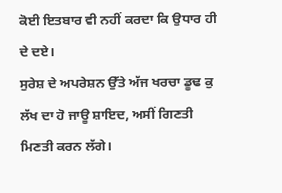ਕੋਈ ਇਤਬਾਰ ਵੀ ਨਹੀਂ ਕਰਦਾ ਕਿ ਉਧਾਰ ਹੀ ਦੇ ਦਏ।
ਸੁਰੇਸ਼ ਦੇ ਅਪਰੇਸ਼ਨ ਉੱਤੇ ਅੱਜ ਖਰਚਾ ਡੂਢ ਕੁ ਲੱਖ ਦਾ ਹੋ ਜਾਊ ਸ਼ਾਇਦ, ਅਸੀਂ ਗਿਣਤੀ ਮਿਣਤੀ ਕਰਨ ਲੱਗੇ।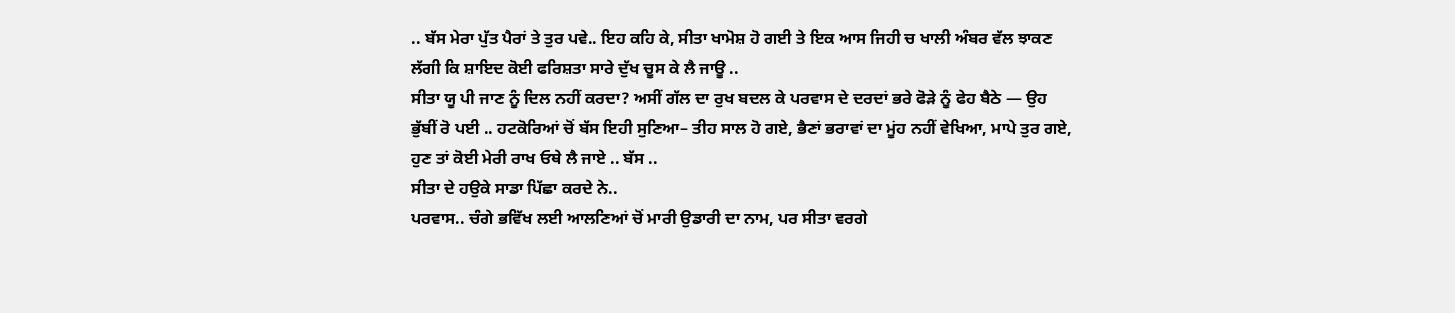.. ਬੱਸ ਮੇਰਾ ਪੁੱਤ ਪੈਰਾਂ ਤੇ ਤੁਰ ਪਵੇ.. ਇਹ ਕਹਿ ਕੇ, ਸੀਤਾ ਖਾਮੋਸ਼ ਹੋ ਗਈ ਤੇ ਇਕ ਆਸ ਜਿਹੀ ਚ ਖਾਲੀ ਅੰਬਰ ਵੱਲ ਝਾਕਣ ਲੱਗੀ ਕਿ ਸ਼ਾਇਦ ਕੋਈ ਫਰਿਸ਼ਤਾ ਸਾਰੇ ਦੁੱਖ ਚੂਸ ਕੇ ਲੈ ਜਾਊ ..
ਸੀਤਾ ਯੂ ਪੀ ਜਾਣ ਨੂੰ ਦਿਲ ਨਹੀਂ ਕਰਦਾ? ਅਸੀਂ ਗੱਲ ਦਾ ਰੁਖ ਬਦਲ ਕੇ ਪਰਵਾਸ ਦੇ ਦਰਦਾਂ ਭਰੇ ਫੋੜੇ ਨੂੰ ਫੇਹ ਬੈਠੇ — ਉਹ ਭੁੱਬੀਂ ਰੋ ਪਈ .. ਹਟਕੋਰਿਆਂ ਚੋਂ ਬੱਸ ਇਹੀ ਸੁਣਿਆ– ਤੀਹ ਸਾਲ ਹੋ ਗਏ, ਭੈਣਾਂ ਭਰਾਵਾਂ ਦਾ ਮੂਂਹ ਨਹੀਂ ਵੇਖਿਆ, ਮਾਪੇ ਤੁਰ ਗਏ, ਹੁਣ ਤਾਂ ਕੋਈ ਮੇਰੀ ਰਾਖ ਓਥੇ ਲੈ ਜਾਏ .. ਬੱਸ ..
ਸੀਤਾ ਦੇ ਹਉਕੇ ਸਾਡਾ ਪਿੱਛਾ ਕਰਦੇ ਨੇ..
ਪਰਵਾਸ.. ਚੰਗੇ ਭਵਿੱਖ ਲਈ ਆਲਣਿਆਂ ਚੋਂ ਮਾਰੀ ਉਡਾਰੀ ਦਾ ਨਾਮ, ਪਰ ਸੀਤਾ ਵਰਗੇ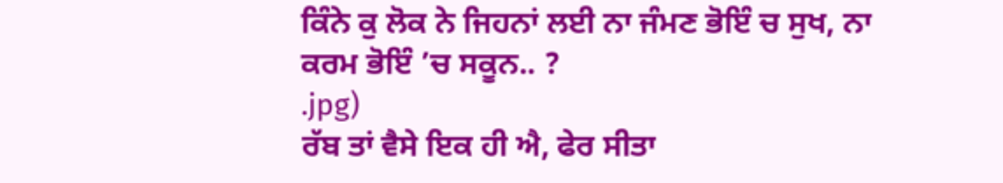ਕਿੰਨੇ ਕੁ ਲੋਕ ਨੇ ਜਿਹਨਾਂ ਲਈ ਨਾ ਜੰਮਣ ਭੋਇੰ ਚ ਸੁਖ, ਨਾ ਕਰਮ ਭੋਇੰ ’ਚ ਸਕੂਨ.. ?
.jpg)
ਰੱਬ ਤਾਂ ਵੈਸੇ ਇਕ ਹੀ ਐ, ਫੇਰ ਸੀਤਾ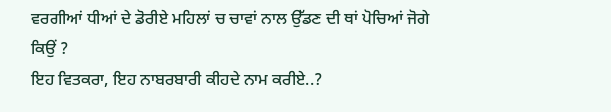ਵਰਗੀਆਂ ਧੀਆਂ ਦੇ ਡੋਰੀਏ ਮਹਿਲਾਂ ਚ ਚਾਵਾਂ ਨਾਲ ਉੱਡਣ ਦੀ ਥਾਂ ਪੋਚਿਆਂ ਜੋਗੇ ਕਿਉਂ ?
ਇਹ ਵਿਤਕਰਾ, ਇਹ ਨਾਬਰਬਾਰੀ ਕੀਹਦੇ ਨਾਮ ਕਰੀਏ..?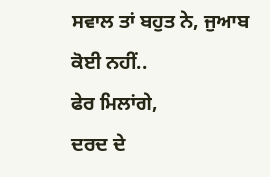ਸਵਾਲ ਤਾਂ ਬਹੁਤ ਨੇ, ਜੁਆਬ ਕੋਈ ਨਹੀਂ..
ਫੇਰ ਮਿਲਾਂਗੇ,
ਦਰਦ ਦੇ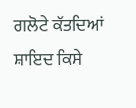ਗਲੋਟੇ ਕੱਤਦਿਆਂ ਸ਼ਾਇਦ ਕਿਸੇ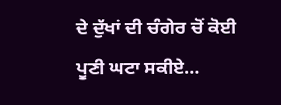ਦੇ ਦੁੱਖਾਂ ਦੀ ਚੰਗੇਰ ਚੋਂ ਕੋਈ ਪੂਣੀ ਘਟਾ ਸਕੀਏ…